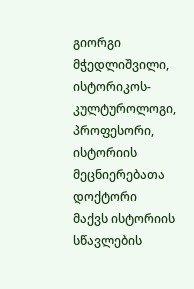გიორგი მჭედლიშვილი, ისტორიკოს-კულტუროლოგი, პროფესორი, ისტორიის მეცნიერებათა დოქტორი
მაქვს ისტორიის სწავლების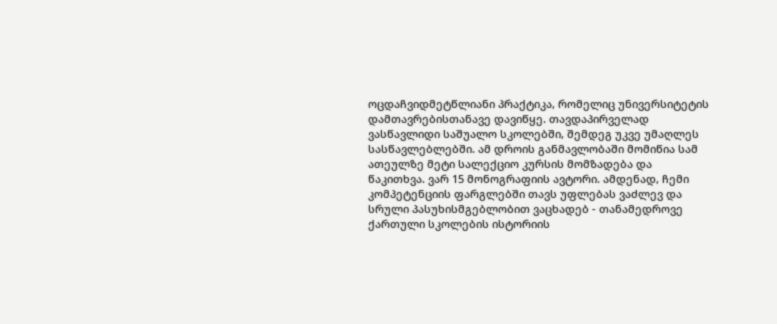ოცდაჩვიდმეტწლიანი პრაქტიკა, რომელიც უნივერსიტეტის დამთავრებისთანავე დავიწყე. თავდაპირველად ვასწავლიდი საშუალო სკოლებში, შემდეგ უკვე უმაღლეს სასწავლებლებში. ამ დროის განმავლობაში მომიწია სამ ათეულზე მეტი სალექციო კურსის მომზადება და წაკითხვა. ვარ 15 მონოგრაფიის ავტორი. ამდენად, ჩემი კომპეტენციის ფარგლებში თავს უფლებას ვაძლევ და სრული პასუხისმგებლობით ვაცხადებ - თანამედროვე ქართული სკოლების ისტორიის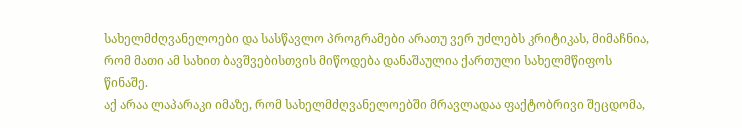სახელმძღვანელოები და სასწავლო პროგრამები არათუ ვერ უძლებს კრიტიკას, მიმაჩნია, რომ მათი ამ სახით ბავშვებისთვის მიწოდება დანაშაულია ქართული სახელმწიფოს წინაშე.
აქ არაა ლაპარაკი იმაზე, რომ სახელმძღვანელოებში მრავლადაა ფაქტობრივი შეცდომა,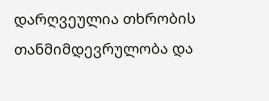დარღვეულია თხრობის თანმიმდევრულობა და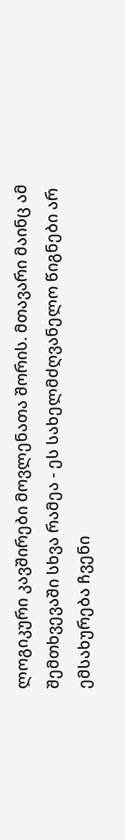ლოგიკური კავშირები მოვლენათა შორის. მთავარი მაინც ამ შემთხვევაში სხვა რამეა - ეს სახელმძღვანელო წიგნები არ ემსახურება ჩვენი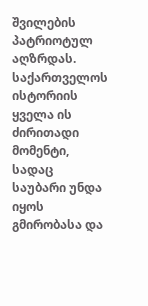შვილების პატრიოტულ აღზრდას.
საქართველოს ისტორიის ყველა ის ძირითადი მომენტი, სადაც საუბარი უნდა იყოს გმირობასა და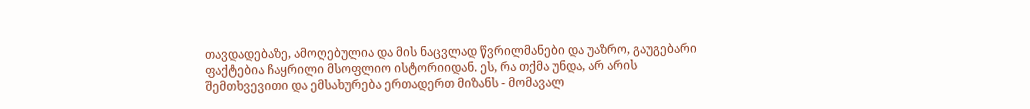თავდადებაზე, ამოღებულია და მის ნაცვლად წვრილმანები და უაზრო, გაუგებარი ფაქტებია ჩაყრილი მსოფლიო ისტორიიდან. ეს, რა თქმა უნდა, არ არის შემთხვევითი და ემსახურება ერთადერთ მიზანს - მომავალ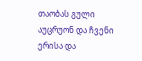თაობას გული აუცრუონ და ჩვენი ერისა და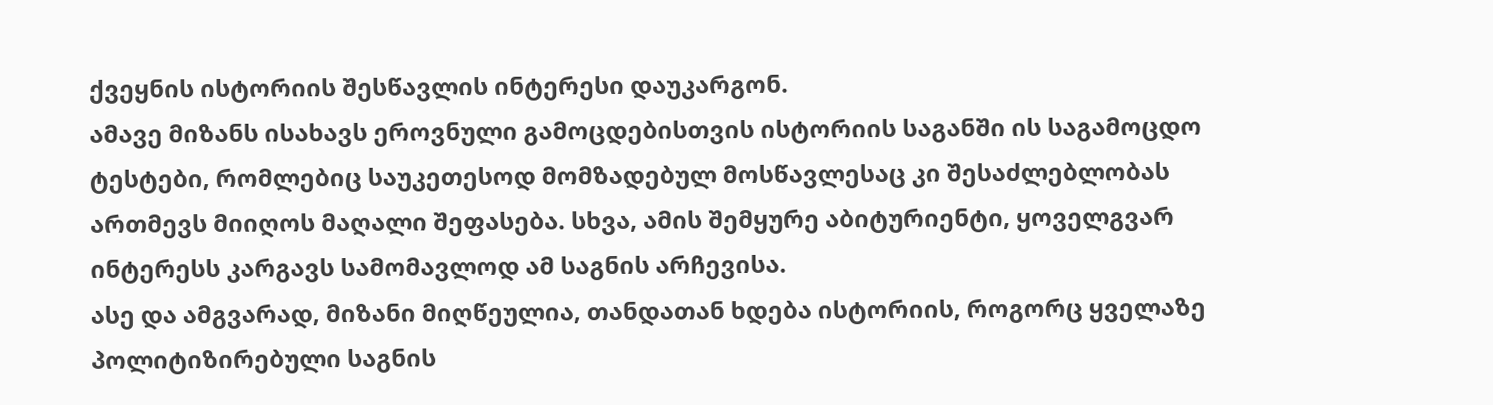ქვეყნის ისტორიის შესწავლის ინტერესი დაუკარგონ.
ამავე მიზანს ისახავს ეროვნული გამოცდებისთვის ისტორიის საგანში ის საგამოცდო ტესტები, რომლებიც საუკეთესოდ მომზადებულ მოსწავლესაც კი შესაძლებლობას ართმევს მიიღოს მაღალი შეფასება. სხვა, ამის შემყურე აბიტურიენტი, ყოველგვარ ინტერესს კარგავს სამომავლოდ ამ საგნის არჩევისა.
ასე და ამგვარად, მიზანი მიღწეულია, თანდათან ხდება ისტორიის, როგორც ყველაზე პოლიტიზირებული საგნის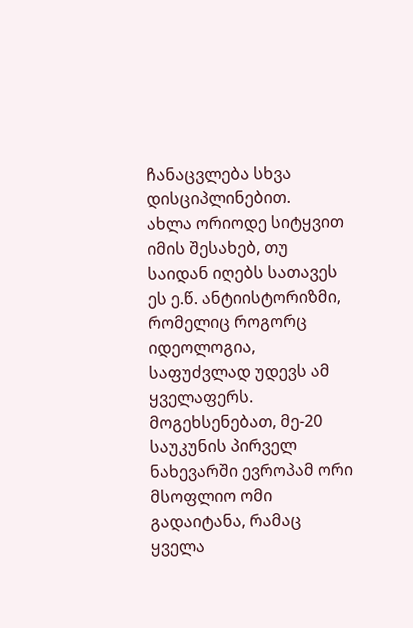ჩანაცვლება სხვა დისციპლინებით.
ახლა ორიოდე სიტყვით იმის შესახებ, თუ საიდან იღებს სათავეს ეს ე.წ. ანტიისტორიზმი, რომელიც როგორც იდეოლოგია, საფუძვლად უდევს ამ ყველაფერს.
მოგეხსენებათ, მე-20 საუკუნის პირველ ნახევარში ევროპამ ორი მსოფლიო ომი გადაიტანა, რამაც ყველა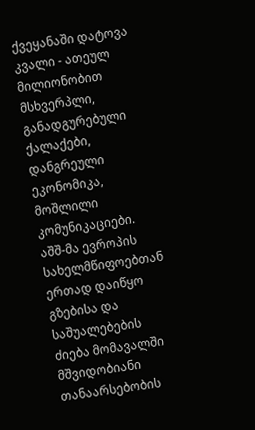ქვეყანაში დატოვა კვალი - ათეულ მილიონობით მსხვერპლი, განადგურებული ქალაქები, დანგრეული ეკონომიკა, მოშლილი კომუნიკაციები. აშშ-მა ევროპის სახელმწიფოებთან ერთად დაიწყო გზებისა და საშუალებების ძიება მომავალში მშვიდობიანი თანაარსებობის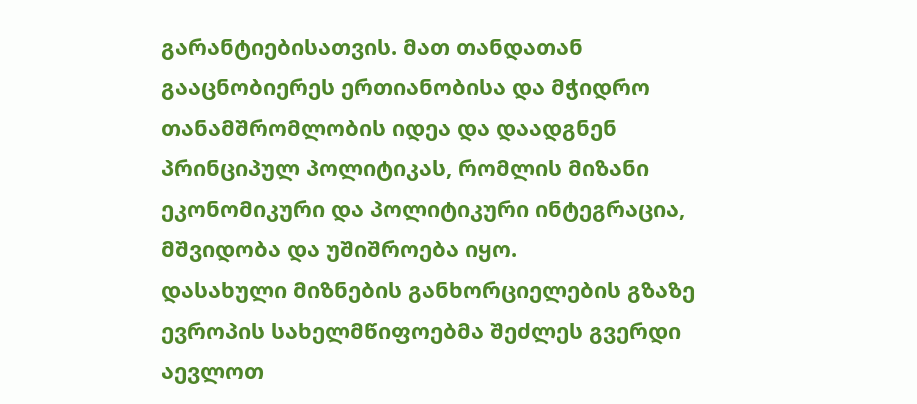გარანტიებისათვის. მათ თანდათან გააცნობიერეს ერთიანობისა და მჭიდრო თანამშრომლობის იდეა და დაადგნენ პრინციპულ პოლიტიკას, რომლის მიზანი ეკონომიკური და პოლიტიკური ინტეგრაცია, მშვიდობა და უშიშროება იყო.
დასახული მიზნების განხორციელების გზაზე ევროპის სახელმწიფოებმა შეძლეს გვერდი აევლოთ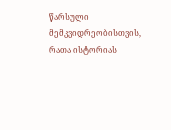წარსული მემკვიდრეობისთვის, რათა ისტორიას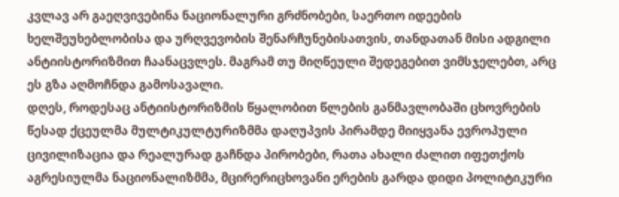კვლავ არ გაეღვივებინა ნაციონალური გრძნობები, საერთო იდეების ხელშეუხებლობისა და ურღვევობის შენარჩუნებისათვის, თანდათან მისი ადგილი ანტიისტორიზმით ჩაანაცვლეს. მაგრამ თუ მიღწეული შედეგებით ვიმსჯელებთ, არც ეს გზა აღმოჩნდა გამოსავალი.
დღეს, როდესაც ანტიისტორიზმის წყალობით წლების განმავლობაში ცხოვრების წესად ქცეულმა მულტიკულტურიზმმა დაღუპვის პირამდე მიიყვანა ევროპული ცივილიზაცია და რეალურად გაჩნდა პირობები, რათა ახალი ძალით იფეთქოს აგრესიულმა ნაციონალიზმმა, მცირერიცხოვანი ერების გარდა დიდი პოლიტიკური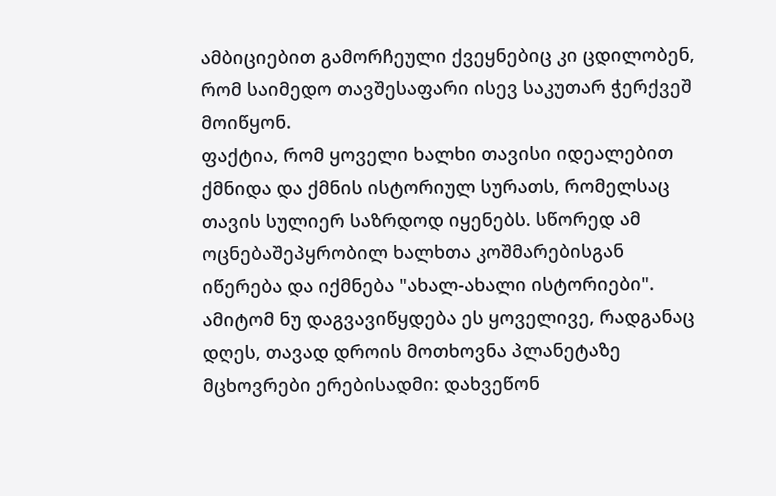ამბიციებით გამორჩეული ქვეყნებიც კი ცდილობენ, რომ საიმედო თავშესაფარი ისევ საკუთარ ჭერქვეშ მოიწყონ.
ფაქტია, რომ ყოველი ხალხი თავისი იდეალებით ქმნიდა და ქმნის ისტორიულ სურათს, რომელსაც თავის სულიერ საზრდოდ იყენებს. სწორედ ამ ოცნებაშეპყრობილ ხალხთა კოშმარებისგან იწერება და იქმნება "ახალ-ახალი ისტორიები".
ამიტომ ნუ დაგვავიწყდება ეს ყოველივე, რადგანაც დღეს, თავად დროის მოთხოვნა პლანეტაზე მცხოვრები ერებისადმი: დახვეწონ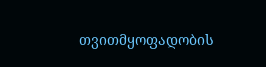თვითმყოფადობის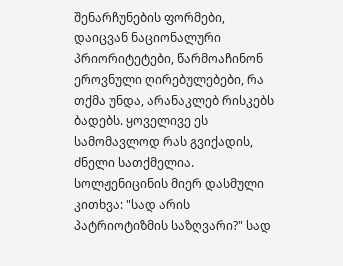შენარჩუნების ფორმები, დაიცვან ნაციონალური პრიორიტეტები, წარმოაჩინონ ეროვნული ღირებულებები, რა თქმა უნდა, არანაკლებ რისკებს ბადებს. ყოველივე ეს სამომავლოდ რას გვიქადის, ძნელი სათქმელია. სოლჟენიცინის მიერ დასმული კითხვა: "სად არის პატრიოტიზმის საზღვარი?" სად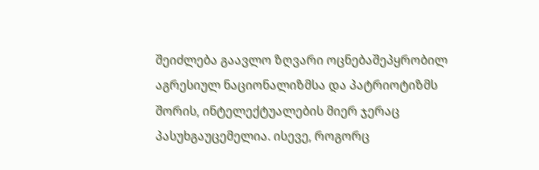შეიძლება გაავლო ზღვარი ოცნებაშეპყრობილ აგრესიულ ნაციონალიზმსა და პატრიოტიზმს შორის, ინტელექტუალების მიერ ჯერაც პასუხგაუცემელია. ისევე, როგორც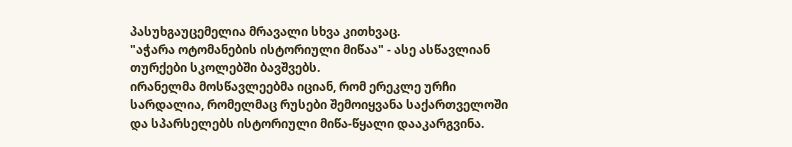პასუხგაუცემელია მრავალი სხვა კითხვაც.
"აჭარა ოტომანების ისტორიული მიწაა" - ასე ასწავლიან თურქები სკოლებში ბავშვებს.
ირანელმა მოსწავლეებმა იციან, რომ ერეკლე ურჩი სარდალია, რომელმაც რუსები შემოიყვანა საქართველოში და სპარსელებს ისტორიული მიწა-წყალი დააკარგვინა.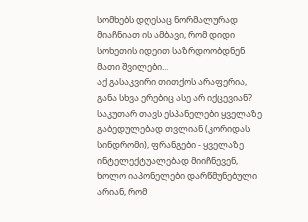სომხებს დღესაც ნორმალურად მიაჩნიათ ის ამბავი, რომ დიდი სოხეთის იდეით საზრდოობდნენ მათი შვილები...
აქ გასაკვირი თითქოს არაფერია, განა სხვა ერებიც ასე არ იქცევიან? საკუთარ თავს ესპანელები ყველაზე გაბედულებად თვლიან (კორიდას სინდრომი), ფრანგები - ყველაზე ინტელექტუალებად მიიჩნევენ, ხოლო იაპონელები დარწმუნებული არიან, რომ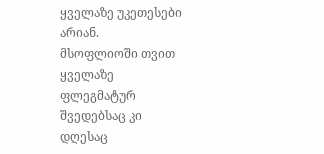ყველაზე უკეთესები არიან.
მსოფლიოში თვით ყველაზე ფლეგმატურ შვედებსაც კი დღესაც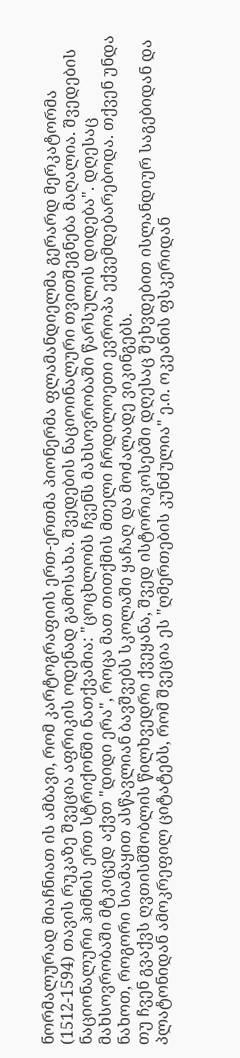ნორმალურად მიაჩნიათ ის ამბავი, რომ კარტოგრაფიის ერთ-ერთმა პიონერმა ფლამანდიელმა გერარდ მერკატორმა (1512-1594) თავის რუკაზე შვეცია აფრიკის ოდენად გამოსახა. შვედების ნაციოინალური თვითშეგნება მაღალია. შვედების ნაციონალური ჰიმნის ერთ სტრიქონში ნათქვამია: "ცოცხლობს ჩვენს მახსოვრობაში წარსულის დიდება". დღესაც მახსოვრობაში მტკიცედ აქვთ "დიდი ერა", როცა მათ თითქმის მთელი ჩრდილოეთი ევროპა ექვემდებარებოდა. თქვენ უნდა ნახოთ, როგორი სიამაყით ასწავლიან ბავშვებს სკოლაში ყაჩაღ და მოძალადე ვიკინგებს.
თუ ჩვენ გვაქვს ღვთისმშობლის წილხვედრი ქვეყანა, შვედ ისტორიკოსებში დღესაც შეხვდებით ისლანდიურ საგებიდან და პლატონიდან ამოკრეფილ ციტატებს, რომ შვეცია ეს "ღმერთების კუნძულია" ე.ი. ოკეანის ფსკერიდან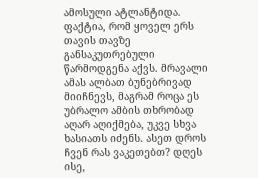ამოსული ატლანტიდა.
ფაქტია, რომ ყოველ ერს თავის თავზე განსაკუთრებული წარმოდგენა აქვს. მრავალი ამას ალბათ ბუნებრივად მიიჩნევს, მაგრამ როცა ეს უბრალო ამბის თხრობად აღარ აღიქმება, უკვე სხვა ხასიათს იძენს. ასეთ დროს ჩვენ რას ვაკეთებთ? დღეს ისე,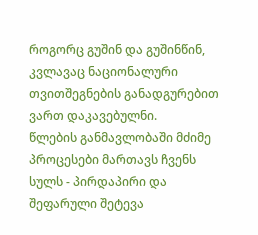როგორც გუშინ და გუშინწინ, კვლავაც ნაციონალური თვითშეგნების განადგურებით ვართ დაკავებულნი.
წლების განმავლობაში მძიმე პროცესები მართავს ჩვენს სულს - პირდაპირი და შეფარული შეტევა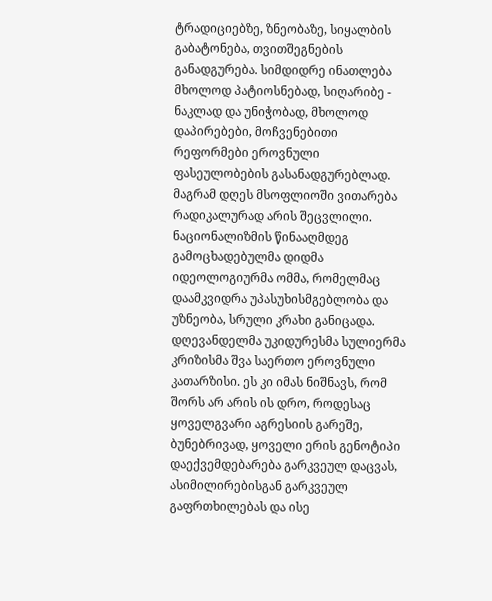ტრადიციებზე, ზნეობაზე, სიყალბის გაბატონება, თვითშეგნების განადგურება. სიმდიდრე ინათლება მხოლოდ პატიოსნებად, სიღარიბე - ნაკლად და უნიჭობად, მხოლოდ დაპირებები, მოჩვენებითი რეფორმები ეროვნული ფასეულობების გასანადგურებლად.
მაგრამ დღეს მსოფლიოში ვითარება რადიკალურად არის შეცვლილი. ნაციონალიზმის წინააღმდეგ გამოცხადებულმა დიდმა იდეოლოგიურმა ომმა, რომელმაც დაამკვიდრა უპასუხისმგებლობა და უზნეობა, სრული კრახი განიცადა.
დღევანდელმა უკიდურესმა სულიერმა კრიზისმა შვა საერთო ეროვნული კათარზისი. ეს კი იმას ნიშნავს, რომ შორს არ არის ის დრო, როდესაც ყოველგვარი აგრესიის გარეშე, ბუნებრივად, ყოველი ერის გენოტიპი დაექვემდებარება გარკვეულ დაცვას, ასიმილირებისგან გარკვეულ გაფრთხილებას და ისე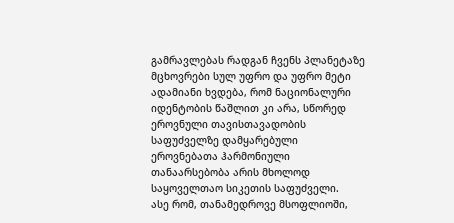გამრავლებას რადგან ჩვენს პლანეტაზე მცხოვრები სულ უფრო და უფრო მეტი ადამიანი ხვდება, რომ ნაციონალური იდენტობის წაშლით კი არა, სწორედ ეროვნული თავისთავადობის საფუძველზე დამყარებული ეროვნებათა ჰარმონიული თანაარსებობა არის მხოლოდ საყოველთაო სიკეთის საფუძველი.
ასე რომ, თანამედროვე მსოფლიოში,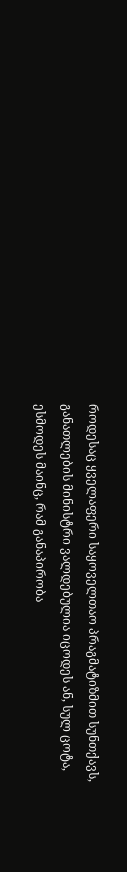როდესაც ყველაფერი საყოველთაო პრაგმატიზმით სუნთქავს, განათლების მინისტრი ვალდებულია იცოდეს ან, სულ ცოტა, ესმოდეს მაინც, რამ განაპირობა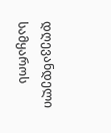დღევანდელი სამყაროს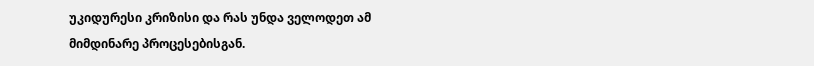უკიდურესი კრიზისი და რას უნდა ველოდეთ ამ მიმდინარე პროცესებისგან.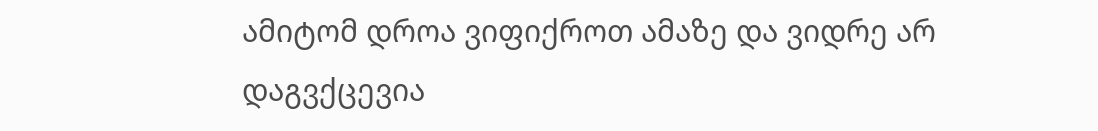ამიტომ დროა ვიფიქროთ ამაზე და ვიდრე არ დაგვქცევია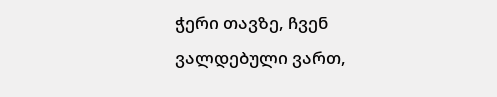ჭერი თავზე, ჩვენ ვალდებული ვართ,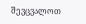შევცვალოთ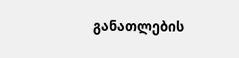განათლების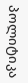პოლიტიკა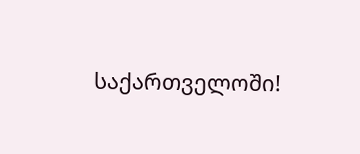საქართველოში!